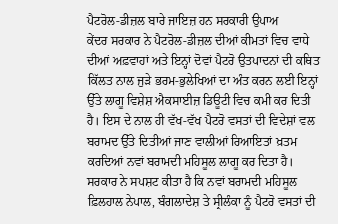ਪੈਟਰੋਲ-ਡੀਜ਼ਲ ਬਾਰੇ ਜਾਇਜ਼ ਹਨ ਸਰਕਾਰੀ ਉਪਾਅ
ਕੇਂਦਰ ਸਰਕਾਰ ਨੇ ਪੈਟਰੋਲ-ਡੀਜ਼ਲ ਦੀਆਂ ਕੀਮਤਾਂ ਵਿਚ ਵਾਧੇ ਦੀਆਂ ਅਫ਼ਵਾਹਾਂ ਅਤੇ ਇਨ੍ਹਾਂ ਦੋਵਾਂ ਪੈਟਰੋ ਉਤਪਾਦਨਾਂ ਦੀ ਕਥਿਤ ਕਿੱਲਤ ਨਾਲ ਜੁੜੇ ਭਰਮ-ਭੁਲੇਖਿਆਂ ਦਾ ਅੰਤ ਕਰਨ ਲਈ ਇਨ੍ਹਾਂ ਉੱਤੇ ਲਾਗੂ ਵਿਸ਼ੇਸ਼ ਐਕਸਾਈਜ਼ ਡਿਊਟੀ ਵਿਚ ਕਮੀ ਕਰ ਦਿਤੀ ਹੈ। ਇਸ ਦੇ ਨਾਲ ਹੀ ਵੱਖ-ਵੱਖ ਪੈਟਰੋ ਵਸਤਾਂ ਦੀ ਵਿਦੇਸ਼ਾਂ ਵਲ ਬਰਾਮਦ ਉੱਤੇ ਦਿਤੀਆਂ ਜਾਣ ਵਾਲੀਆਂ ਰਿਆਇਤਾਂ ਖ਼ਤਮ ਕਰਦਿਆਂ ਨਵਾਂ ਬਰਾਮਦੀ ਮਹਿਸੂਲ ਲਾਗੂ ਕਰ ਦਿਤਾ ਹੈ। ਸਰਕਾਰ ਨੇ ਸਪਸ਼ਟ ਕੀਤਾ ਹੈ ਕਿ ਨਵਾਂ ਬਰਾਮਦੀ ਮਹਿਸੂਲ ਫ਼ਿਲਹਾਲ ਨੇਪਾਲ, ਬੰਗਲਾਦੇਸ਼ ਤੇ ਸ੍ਰੀਲੰਕਾ ਨੂੰ ਪੈਟਰੋ ਵਸਤਾਂ ਦੀ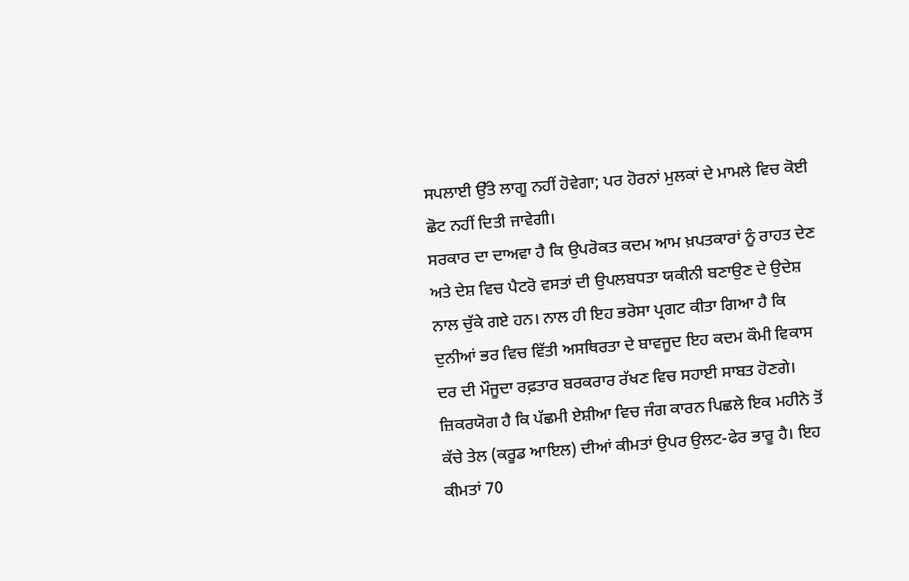ਸਪਲਾਈ ਉੱਤੇ ਲਾਗੂ ਨਹੀਂ ਹੋਵੇਗਾ; ਪਰ ਹੋਰਨਾਂ ਮੁਲਕਾਂ ਦੇ ਮਾਮਲੇ ਵਿਚ ਕੋਈ ਛੋਟ ਨਹੀਂ ਦਿਤੀ ਜਾਵੇਗੀ।
ਸਰਕਾਰ ਦਾ ਦਾਅਵਾ ਹੈ ਕਿ ਉਪਰੋਕਤ ਕਦਮ ਆਮ ਖ਼ਪਤਕਾਰਾਂ ਨੂੰ ਰਾਹਤ ਦੇਣ ਅਤੇ ਦੇਸ਼ ਵਿਚ ਪੈਟਰੋ ਵਸਤਾਂ ਦੀ ਉਪਲਬਧਤਾ ਯਕੀਨੀ ਬਣਾਉਣ ਦੇ ਉਦੇਸ਼ ਨਾਲ ਚੁੱਕੇ ਗਏ ਹਨ। ਨਾਲ ਹੀ ਇਹ ਭਰੋਸਾ ਪ੍ਰਗਟ ਕੀਤਾ ਗਿਆ ਹੈ ਕਿ ਦੁਨੀਆਂ ਭਰ ਵਿਚ ਵਿੱਤੀ ਅਸਥਿਰਤਾ ਦੇ ਬਾਵਜੂਦ ਇਹ ਕਦਮ ਕੌਮੀ ਵਿਕਾਸ ਦਰ ਦੀ ਮੌਜੂਦਾ ਰਫ਼ਤਾਰ ਬਰਕਰਾਰ ਰੱਖਣ ਵਿਚ ਸਹਾਈ ਸਾਬਤ ਹੋਣਗੇ। ਜ਼ਿਕਰਯੋਗ ਹੈ ਕਿ ਪੱਛਮੀ ਏਸ਼ੀਆ ਵਿਚ ਜੰਗ ਕਾਰਨ ਪਿਛਲੇ ਇਕ ਮਹੀਨੇ ਤੋਂ ਕੱਚੇ ਤੇਲ (ਕਰੂਡ ਆਇਲ) ਦੀਆਂ ਕੀਮਤਾਂ ਉਪਰ ਉਲਟ-ਫੇਰ ਭਾਰੂ ਹੈ। ਇਹ ਕੀਮਤਾਂ 70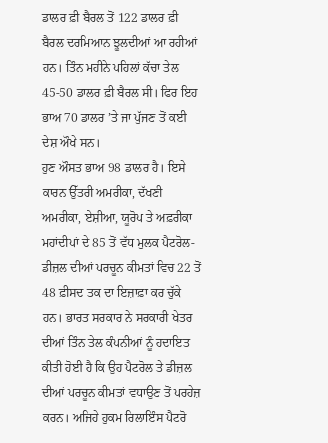ਡਾਲਰ ਫ਼ੀ ਬੈਰਲ ਤੋਂ 122 ਡਾਲਰ ਫ਼ੀ ਬੈਰਲ ਦਰਮਿਆਨ ਝੂਲਦੀਆਂ ਆ ਰਹੀਆਂ ਹਨ। ਤਿੰਨ ਮਹੀਨੇ ਪਹਿਲਾਂ ਕੱਚਾ ਤੇਲ 45-50 ਡਾਲਰ ਫ਼ੀ ਬੈਰਲ ਸੀ। ਫਿਰ ਇਹ ਭਾਅ 70 ਡਾਲਰ ’ਤੇ ਜਾ ਪੁੱਜਣ ਤੋਂ ਕਈ ਦੇਸ਼ ਔਖੇ ਸਨ।
ਹੁਣ ਔਸਤ ਭਾਅ 98 ਡਾਲਰ ਹੈ। ਇਸੇ ਕਾਰਨ ਉੱਤਰੀ ਅਮਰੀਕਾ, ਦੱਖਣੀ ਅਮਰੀਕਾ, ਏਸ਼ੀਆ, ਯੂਰੋਪ ਤੇ ਅਫ਼ਰੀਕਾ ਮਹਾਂਦੀਪਾਂ ਦੇ 85 ਤੋਂ ਵੱਧ ਮੁਲਕ ਪੈਟਰੋਲ-ਡੀਜ਼ਲ ਦੀਆਂ ਪਰਚੂਨ ਕੀਮਤਾਂ ਵਿਚ 22 ਤੋਂ 48 ਫ਼ੀਸਦ ਤਕ ਦਾ ਇਜ਼ਾਫ਼ਾ ਕਰ ਚੁੱਕੇ ਹਨ। ਭਾਰਤ ਸਰਕਾਰ ਨੇ ਸਰਕਾਰੀ ਖੇਤਰ ਦੀਆਂ ਤਿੰਨ ਤੇਲ ਕੰਪਨੀਆਂ ਨੂੰ ਹਦਾਇਤ ਕੀਤੀ ਹੋਈ ਹੈ ਕਿ ਉਹ ਪੈਟਰੋਲ ਤੇ ਡੀਜ਼ਲ ਦੀਆਂ ਪਰਚੂਨ ਕੀਮਤਾਂ ਵਧਾਉਣ ਤੋਂ ਪਰਹੇਜ਼ ਕਰਨ। ਅਜਿਹੇ ਹੁਕਮ ਰਿਲਾਇੰਸ ਪੈਟਰੋ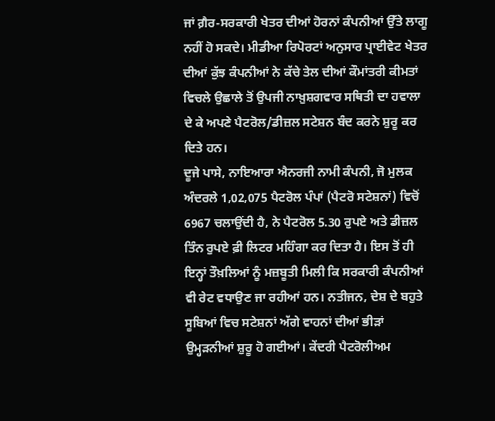ਜਾਂ ਗ਼ੈਰ-ਸਰਕਾਰੀ ਖੇਤਰ ਦੀਆਂ ਹੋਰਨਾਂ ਕੰਪਨੀਆਂ ਉੱਤੇ ਲਾਗੂ ਨਹੀਂ ਹੋ ਸਕਦੇ। ਮੀਡੀਆ ਰਿਪੋਰਟਾਂ ਅਨੁਸਾਰ ਪ੍ਰਾਈਵੇਟ ਖੇਤਰ ਦੀਆਂ ਕੁੱਝ ਕੰਪਨੀਆਂ ਨੇ ਕੱਚੇ ਤੇਲ ਦੀਆਂ ਕੌਮਾਂਤਰੀ ਕੀਮਤਾਂ ਵਿਚਲੇ ਉਛਾਲੇ ਤੋਂ ਉਪਜੀ ਨਾਖ਼ੁਸ਼ਗਵਾਰ ਸਥਿਤੀ ਦਾ ਹਵਾਲਾ ਦੇ ਕੇ ਅਪਣੇ ਪੈਟਰੋਲ/ਡੀਜ਼ਲ ਸਟੇਸ਼ਨ ਬੰਦ ਕਰਨੇ ਸ਼ੁਰੂ ਕਰ ਦਿਤੇ ਹਨ।
ਦੂਜੇ ਪਾਸੇ, ਨਾਇਆਰਾ ਐਨਰਜੀ ਨਾਮੀ ਕੰਪਨੀ, ਜੋ ਮੁਲਕ ਅੰਦਰਲੇ 1,02,075 ਪੈਟਰੋਲ ਪੰਪਾਂ (ਪੈਟਰੋ ਸਟੇਸ਼ਨਾਂ) ਵਿਚੋਂ 6967 ਚਲਾਉਂਦੀ ਹੈ, ਨੇ ਪੈਟਰੋਲ 5.30 ਰੁਪਏ ਅਤੇ ਡੀਜ਼ਲ ਤਿੰਨ ਰੁਪਏ ਫ਼ੀ ਲਿਟਰ ਮਹਿੰਗਾ ਕਰ ਦਿਤਾ ਹੈ। ਇਸ ਤੋਂ ਹੀ ਇਨ੍ਹਾਂ ਤੌਖ਼ਲਿਆਂ ਨੂੰ ਮਜ਼ਬੂਤੀ ਮਿਲੀ ਕਿ ਸਰਕਾਰੀ ਕੰਪਨੀਆਂ ਵੀ ਰੇਟ ਵਧਾਉਣ ਜਾ ਰਹੀਆਂ ਹਨ। ਨਤੀਜਨ, ਦੇਸ਼ ਦੇ ਬਹੁਤੇ ਸੂਬਿਆਂ ਵਿਚ ਸਟੇਸ਼ਨਾਂ ਅੱਗੇ ਵਾਹਨਾਂ ਦੀਆਂ ਭੀੜਾਂ ਉਮ੍ਹੜਨੀਆਂ ਸ਼ੁਰੂ ਹੋ ਗਈਆਂ। ਕੇਂਦਰੀ ਪੈਟਰੋਲੀਅਮ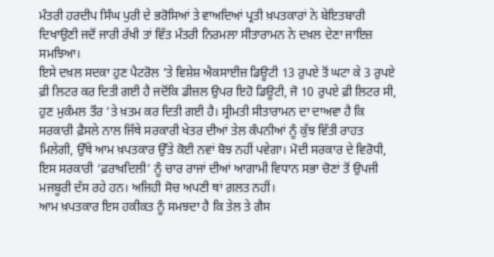ਮੰਤਰੀ ਹਰਦੀਪ ਸਿੰਘ ਪੁਰੀ ਦੇ ਭਰੋਸਿਆਂ ਤੇ ਵਾਅਦਿਆਂ ਪ੍ਰਤੀ ਖ਼ਪਤਕਾਰਾਂ ਨੇ ਬੇਇਤਬਾਰੀ ਦਿਖਾਉਣੀ ਜਦੋਂ ਜਾਰੀ ਰੱਖੀ ਤਾਂ ਵਿੱਤ ਮੰਤਰੀ ਨਿਰਮਲਾ ਸੀਤਾਰਾਮਨ ਨੇ ਦਖ਼ਲ ਦੇਣਾ ਜਾਇਜ਼ ਸਮਝਿਆ।
ਇਸੇ ਦਖ਼ਲ ਸਦਕਾ ਹੁਣ ਪੈਟਰੋਲ ’ਤੇ ਵਿਸ਼ੇਸ਼ ਐਕਸਾਈਜ਼ ਡਿਊਟੀ 13 ਰੁਪਏ ਤੋਂ ਘਟਾ ਕੇ 3 ਰੁਪਏ ਫ਼ੀ ਲਿਟਰ ਕਰ ਦਿਤੀ ਗਈ ਹੈ ਜਦੋਂਕਿ ਡੀਜ਼ਲ ਉਪਰ ਇਹੋ ਡਿਊਟੀ, ਜੋ 10 ਰੁਪਏ ਫ਼ੀ ਲਿਟਰ ਸੀ, ਹੁਣ ਮੁਕੰਮਲ ਤੌਰ ’ਤੇ ਖ਼ਤਮ ਕਰ ਦਿਤੀ ਗਈ ਹੈ। ਸ੍ਰੀਮਤੀ ਸੀਤਾਰਾਮਨ ਦਾ ਦਾਅਵਾ ਹੈ ਕਿ ਸਰਕਾਰੀ ਫ਼ੈਸਲੇ ਨਾਲ ਜਿੱਥੇ ਸਰਕਾਰੀ ਖੇਤਰ ਦੀਆਂ ਤੇਲ ਕੰਪਨੀਆਂ ਨੂੰ ਕੁੱਝ ਵਿੱਤੀ ਰਾਹਤ ਮਿਲੇਗੀ, ਉੱਥੇ ਆਮ ਖ਼ਪਤਕਾਰ ਉੱਤੇ ਕੋਈ ਨਵਾਂ ਬੋਝ ਨਹੀਂ ਪਵੇਗਾ। ਮੋਦੀ ਸਰਕਾਰ ਦੇ ਵਿਰੋਧੀ, ਇਸ ਸਰਕਾਰੀ ‘ਫ਼ਰਾਖ਼ਦਿਲੀ’ ਨੂੰ ਚਾਰ ਰਾਜਾਂ ਦੀਆਂ ਆਗਾਮੀ ਵਿਧਾਨ ਸਭਾ ਚੋਣਾਂ ਤੋਂ ਉਪਜੀ ਮਜਬੂਰੀ ਦੱਸ ਰਹੇ ਹਨ। ਅਜਿਹੀ ਸੋਚ ਅਪਣੀ ਥਾਂ ਗ਼ਲਤ ਨਹੀਂ।
ਆਮ ਖ਼ਪਤਕਾਰ ਇਸ ਹਕੀਕਤ ਨੂੰ ਸਮਝਦਾ ਹੈ ਕਿ ਤੇਲ ਤੇ ਗੈਸ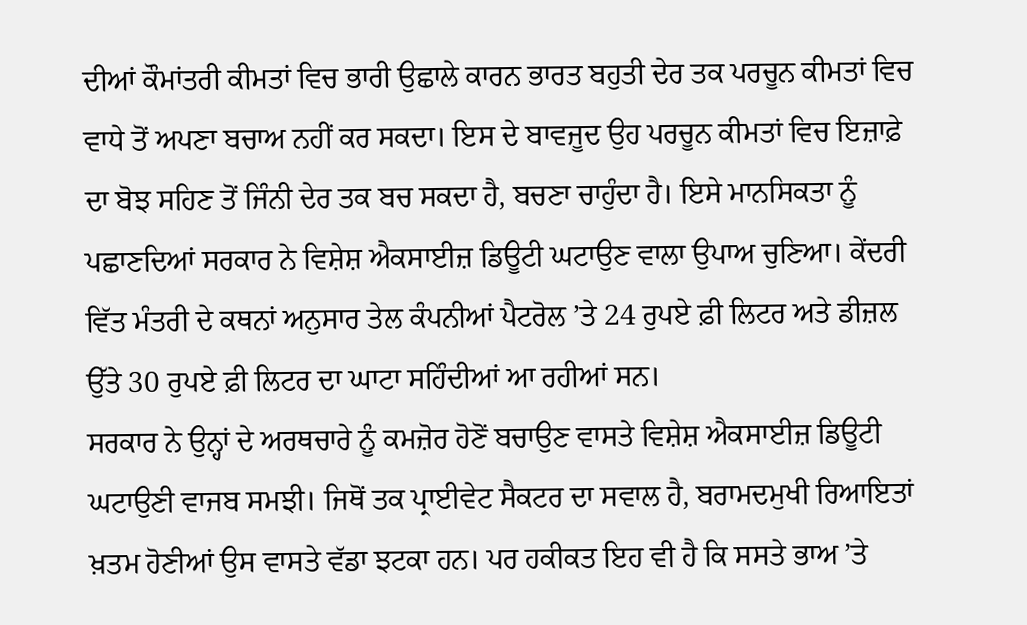ਦੀਆਂ ਕੌਮਾਂਤਰੀ ਕੀਮਤਾਂ ਵਿਚ ਭਾਰੀ ਉਛਾਲੇ ਕਾਰਨ ਭਾਰਤ ਬਹੁਤੀ ਦੇਰ ਤਕ ਪਰਚੂਨ ਕੀਮਤਾਂ ਵਿਚ ਵਾਧੇ ਤੋਂ ਅਪਣਾ ਬਚਾਅ ਨਹੀਂ ਕਰ ਸਕਦਾ। ਇਸ ਦੇ ਬਾਵਜੂਦ ਉਹ ਪਰਚੂਨ ਕੀਮਤਾਂ ਵਿਚ ਇਜ਼ਾਫ਼ੇ ਦਾ ਬੋਝ ਸਹਿਣ ਤੋਂ ਜਿੰਨੀ ਦੇਰ ਤਕ ਬਚ ਸਕਦਾ ਹੈ, ਬਚਣਾ ਚਾਹੁੰਦਾ ਹੈ। ਇਸੇ ਮਾਨਸਿਕਤਾ ਨੂੰ ਪਛਾਣਦਿਆਂ ਸਰਕਾਰ ਨੇ ਵਿਸ਼ੇਸ਼ ਐਕਸਾਈਜ਼ ਡਿਊਟੀ ਘਟਾਉਣ ਵਾਲਾ ਉਪਾਅ ਚੁਣਿਆ। ਕੇਂਦਰੀ ਵਿੱਤ ਮੰਤਰੀ ਦੇ ਕਥਨਾਂ ਅਨੁਸਾਰ ਤੇਲ ਕੰਪਨੀਆਂ ਪੈਟਰੋਲ ’ਤੇ 24 ਰੁਪਏ ਫ਼ੀ ਲਿਟਰ ਅਤੇ ਡੀਜ਼ਲ ਉੱਤੇ 30 ਰੁਪਏ ਫ਼ੀ ਲਿਟਰ ਦਾ ਘਾਟਾ ਸਹਿੰਦੀਆਂ ਆ ਰਹੀਆਂ ਸਨ।
ਸਰਕਾਰ ਨੇ ਉਨ੍ਹਾਂ ਦੇ ਅਰਥਚਾਰੇ ਨੂੰ ਕਮਜ਼ੋਰ ਹੋਣੋਂ ਬਚਾਉਣ ਵਾਸਤੇ ਵਿਸ਼ੇਸ਼ ਐਕਸਾਈਜ਼ ਡਿਊਟੀ ਘਟਾਉਣੀ ਵਾਜਬ ਸਮਝੀ। ਜਿਥੋਂ ਤਕ ਪ੍ਰਾਈਵੇਟ ਸੈਕਟਰ ਦਾ ਸਵਾਲ ਹੈ, ਬਰਾਮਦਮੁਖੀ ਰਿਆਇਤਾਂ ਖ਼ਤਮ ਹੋਣੀਆਂ ਉਸ ਵਾਸਤੇ ਵੱਡਾ ਝਟਕਾ ਹਨ। ਪਰ ਹਕੀਕਤ ਇਹ ਵੀ ਹੈ ਕਿ ਸਸਤੇ ਭਾਅ ’ਤੇ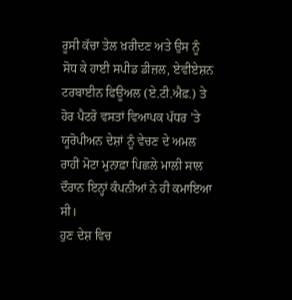ਰੂਸੀ ਕੱਚਾ ਤੇਲ ਖ਼ਰੀਦਣ ਅਤੇ ਉਸ ਨੂੰ ਸੋਧ ਕੇ ਹਾਈ ਸਪੀਡ ਡੀਜ਼ਲ, ਏਵੀਏਸ਼ਨ ਟਰਬਾਈਨ ਫਿਊਅਲ (ਏ.ਟੀ.ਐਫ਼.) ਤੇ ਹੋਰ ਪੈਟਰੋ ਵਸਤਾਂ ਵਿਆਪਕ ਪੱਧਰ ’ਤੇ ਯੂਰੋਪੀਅਨ ਦੇਸ਼ਾਂ ਨੂੰ ਵੇਚਣ ਦੇ ਅਮਲ ਰਾਹੀਂ ਮੋਟਾ ਮੁਨਾਫ਼ਾ ਪਿਛਲੇ ਮਾਲੀ ਸਾਲ ਦੌਰਾਨ ਇਨ੍ਹਾਂ ਕੰਪਨੀਆਂ ਨੇ ਹੀ ਕਮਾਇਆ ਸੀ।
ਹੁਣ ਦੇਸ਼ ਵਿਚ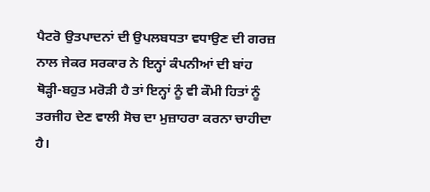ਪੈਟਰੋ ਉਤਪਾਦਨਾਂ ਦੀ ਉਪਲਬਧਤਾ ਵਧਾਉਣ ਦੀ ਗਰਜ਼ ਨਾਲ ਜੇਕਰ ਸਰਕਾਰ ਨੇ ਇਨ੍ਹਾਂ ਕੰਪਨੀਆਂ ਦੀ ਬਾਂਹ ਥੋੜ੍ਹੀ-ਬਹੁਤ ਮਰੋੜੀ ਹੈ ਤਾਂ ਇਨ੍ਹਾਂ ਨੂੰ ਵੀ ਕੌਮੀ ਹਿਤਾਂ ਨੂੰ ਤਰਜੀਹ ਦੇਣ ਵਾਲੀ ਸੋਚ ਦਾ ਮੁਜ਼ਾਹਰਾ ਕਰਨਾ ਚਾਹੀਦਾ ਹੈ।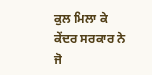ਕੁਲ ਮਿਲਾ ਕੇ ਕੇਂਦਰ ਸਰਕਾਰ ਨੇ ਜੋ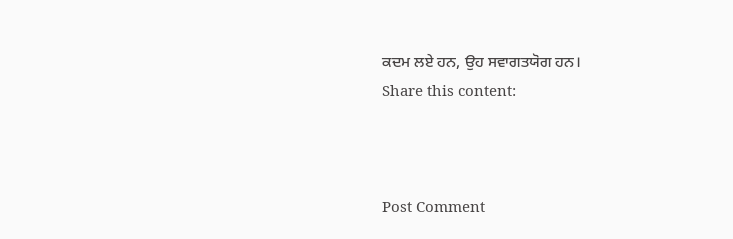ਕਦਮ ਲਏ ਹਨ, ਉਹ ਸਵਾਗਤਯੋਗ ਹਨ।
Share this content:



Post Comment